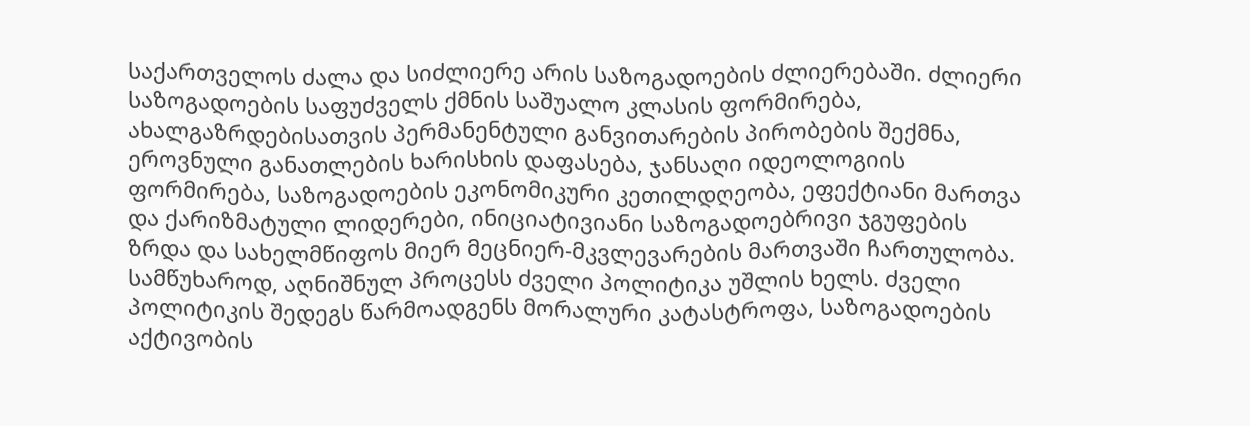საქართველოს ძალა და სიძლიერე არის საზოგადოების ძლიერებაში. ძლიერი საზოგადოების საფუძველს ქმნის საშუალო კლასის ფორმირება, ახალგაზრდებისათვის პერმანენტული განვითარების პირობების შექმნა, ეროვნული განათლების ხარისხის დაფასება, ჯანსაღი იდეოლოგიის ფორმირება, საზოგადოების ეკონომიკური კეთილდღეობა, ეფექტიანი მართვა და ქარიზმატული ლიდერები, ინიციატივიანი საზოგადოებრივი ჯგუფების ზრდა და სახელმწიფოს მიერ მეცნიერ-მკვლევარების მართვაში ჩართულობა.
სამწუხაროდ, აღნიშნულ პროცესს ძველი პოლიტიკა უშლის ხელს. ძველი პოლიტიკის შედეგს წარმოადგენს მორალური კატასტროფა, საზოგადოების აქტივობის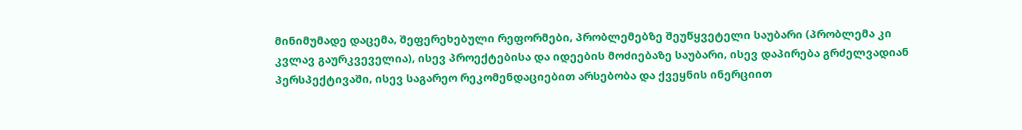მინიმუმადე დაცემა, შეფერეხებული რეფორმები, პრობლემებზე შეუწყვეტელი საუბარი (პრობლემა კი კვლავ გაურკვეველია), ისევ პროექტებისა და იდეების მოძიებაზე საუბარი, ისევ დაპირება გრძელვადიან პერსპექტივაში, ისევ საგარეო რეკომენდაციებით არსებობა და ქვეყნის ინერციით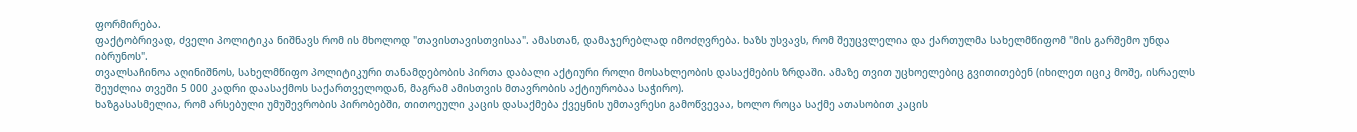ფორმირება.
ფაქტობრივად, ძველი პოლიტიკა ნიშნავს რომ ის მხოლოდ "თავისთავისთვისაა". ამასთან, დამაჯერებლად იმოძღვრება. ხაზს უსვავს, რომ შეუცვლელია და ქართულმა სახელმწიფომ "მის გარშემო უნდა იბრუნოს".
თვალსაჩინოა აღინიშნოს, სახელმწიფო პოლიტიკური თანამდებობის პირთა დაბალი აქტიური როლი მოსახლეობის დასაქმების ზრდაში. ამაზე თვით უცხოელებიც გვითითებენ (იხილეთ იციკ მოშე, ისრაელს შეუძლია თვეში 5 000 კადრი დაასაქმოს საქართველოდან, მაგრამ ამისთვის მთავრობის აქტიურობაა საჭირო).
ხაზგასასმელია, რომ არსებული უმუშევრობის პირობებში, თითოეული კაცის დასაქმება ქვეყნის უმთავრესი გამოწვევაა, ხოლო როცა საქმე ათასობით კაცის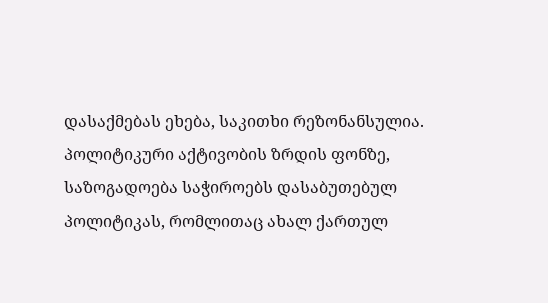დასაქმებას ეხება, საკითხი რეზონანსულია.
პოლიტიკური აქტივობის ზრდის ფონზე, საზოგადოება საჭიროებს დასაბუთებულ პოლიტიკას, რომლითაც ახალ ქართულ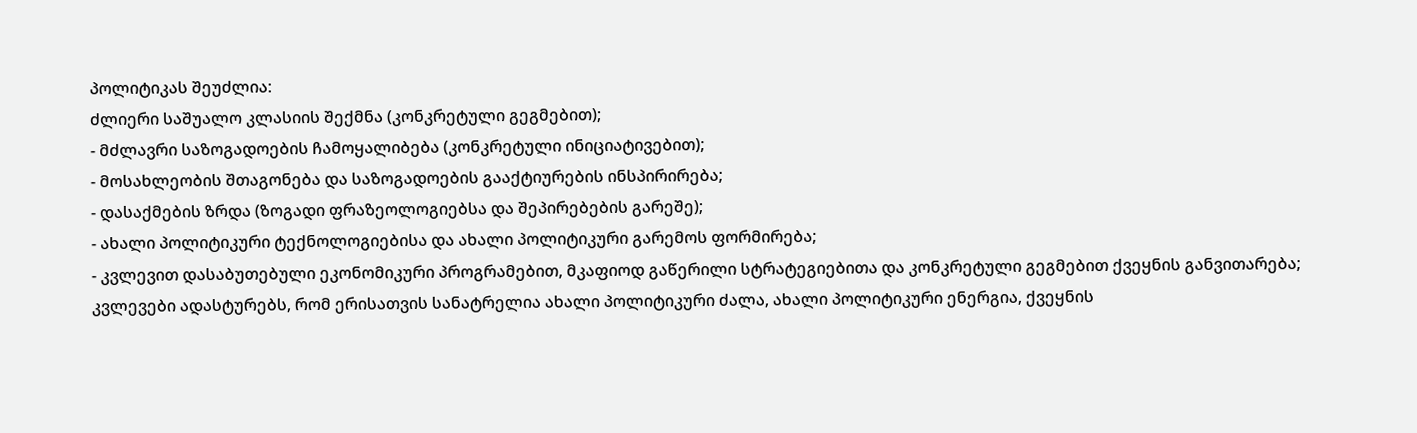პოლიტიკას შეუძლია:
ძლიერი საშუალო კლასიის შექმნა (კონკრეტული გეგმებით);
- მძლავრი საზოგადოების ჩამოყალიბება (კონკრეტული ინიციატივებით);
- მოსახლეობის შთაგონება და საზოგადოების გააქტიურების ინსპირირება;
- დასაქმების ზრდა (ზოგადი ფრაზეოლოგიებსა და შეპირებების გარეშე);
- ახალი პოლიტიკური ტექნოლოგიებისა და ახალი პოლიტიკური გარემოს ფორმირება;
- კვლევით დასაბუთებული ეკონომიკური პროგრამებით, მკაფიოდ გაწერილი სტრატეგიებითა და კონკრეტული გეგმებით ქვეყნის განვითარება;
კვლევები ადასტურებს, რომ ერისათვის სანატრელია ახალი პოლიტიკური ძალა, ახალი პოლიტიკური ენერგია, ქვეყნის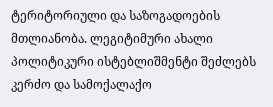ტერიტორიული და საზოგადოების მთლიანობა. ლეგიტიმური ახალი პოლიტიკური ისტებლიშმენტი შეძლებს კერძო და სამოქალაქო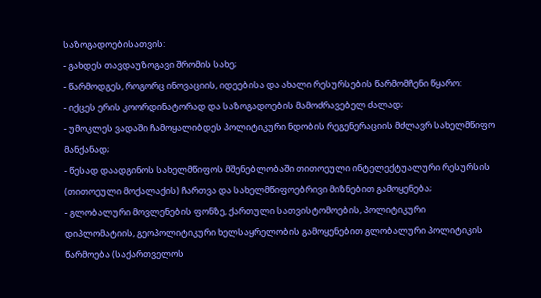საზოგადოებისათვის:
- გახდეს თავდაუზოგავი შრომის სახე;
- წარმოდგეს, როგორც ინოვაციის, იდეებისა და ახალი რესურსების წარმომჩენი წყარო:
- იქცეს ერის კოორდინატორად და საზოგადოების მამოძრავებელ ძალად;
- უმოკლეს ვადაში ჩამოყალიბდეს პოლიტიკური ნდობის რეგენერაციის მძლავრ სახელმწიფო მანქანად;
- წესად დაადგინოს სახელმწიფოს მშენებლობაში თითოეული ინტელექტუალური რესურსის (თითოეული მოქალაქის) ჩართვა და სახელმწიფოებრივი მიზნებით გამოყენება;
- გლობალური მოვლენების ფონზე, ქართული სათვისტომოების, პოლიტიკური დიპლომატიის, გეოპოლიტიკური ხელსაყრელობის გამოყენებით გლობალური პოლიტიკის წარმოება (საქართველოს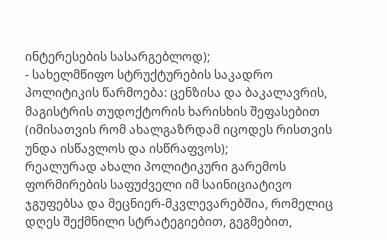ინტერესების სასარგებლოდ);
- სახელმწიფო სტრუქტურების საკადრო პოლიტიკის წარმოება: ცენზისა და ბაკალავრის, მაგისტრის თუდოქტორის ხარისხის შეფასებით (იმისათვის რომ ახალგაზრდამ იცოდეს რისთვის უნდა ისწავლოს და ისწრაფვოს);
რეალურად ახალი პოლიტიკური გარემოს ფორმირების საფუძველი იმ საინიციატივო ჯგუფებსა და მეცნიერ-მკვლევარებშია, რომელიც დღეს შექმნილი სტრატეგიებით, გეგმებით,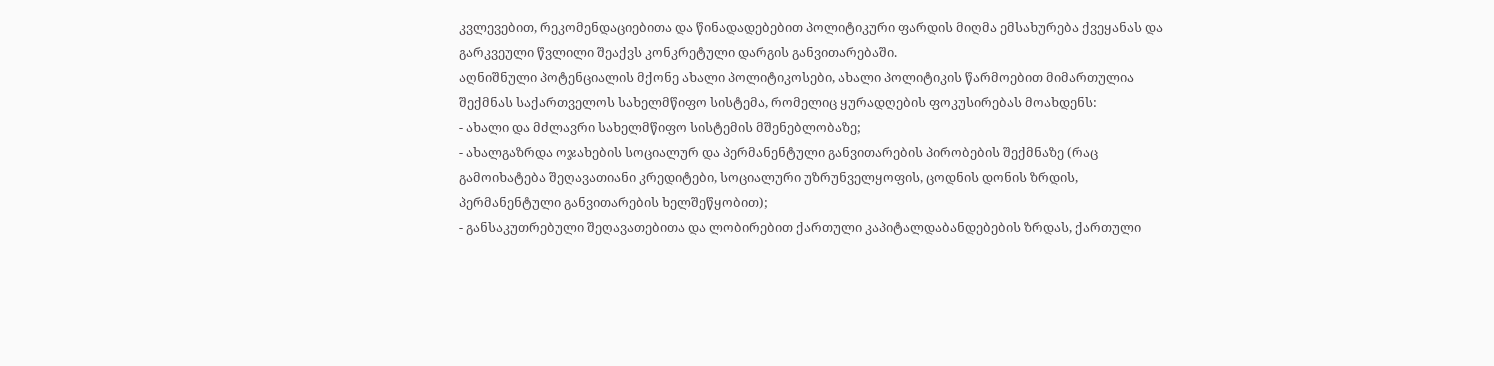კვლევებით, რეკომენდაციებითა და წინადადებებით პოლიტიკური ფარდის მიღმა ემსახურება ქვეყანას და გარკვეული წვლილი შეაქვს კონკრეტული დარგის განვითარებაში.
აღნიშნული პოტენციალის მქონე ახალი პოლიტიკოსები, ახალი პოლიტიკის წარმოებით მიმართულია შექმნას საქართველოს სახელმწიფო სისტემა, რომელიც ყურადღების ფოკუსირებას მოახდენს:
- ახალი და მძლავრი სახელმწიფო სისტემის მშენებლობაზე;
- ახალგაზრდა ოჯახების სოციალურ და პერმანენტული განვითარების პირობების შექმნაზე (რაც გამოიხატება შეღავათიანი კრედიტები, სოციალური უზრუნველყოფის, ცოდნის დონის ზრდის, პერმანენტული განვითარების ხელშეწყობით);
- განსაკუთრებული შეღავათებითა და ლობირებით ქართული კაპიტალდაბანდებების ზრდას, ქართული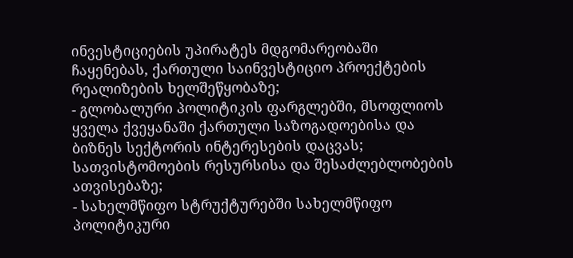ინვესტიციების უპირატეს მდგომარეობაში ჩაყენებას, ქართული საინვესტიციო პროექტების რეალიზების ხელშეწყობაზე;
- გლობალური პოლიტიკის ფარგლებში, მსოფლიოს ყველა ქვეყანაში ქართული საზოგადოებისა და ბიზნეს სექტორის ინტერესების დაცვას; სათვისტომოების რესურსისა და შესაძლებლობების ათვისებაზე;
- სახელმწიფო სტრუქტურებში სახელმწიფო პოლიტიკური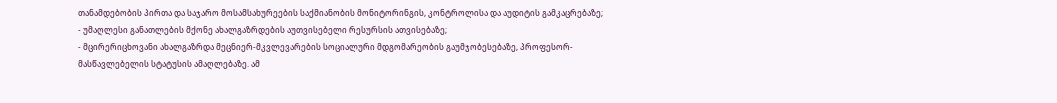თანამდებობის პირთა და საჯარო მოსამსახურეების საქმიანობის მონიტორინგის, კონტროლისა და აუდიტის გამკაცრებაზე;
- უმაღლესი განათლების მქონე ახალგაზრდების აუთვისებელი რესურსის ათვისებაზე;
- მცირერიცხოვანი ახალგაზრდა მეცნიერ-მკვლევარების სოციალური მდგომარეობის გაუმჯობესებაზე, პროფესორ-მასწავლებელის სტატუსის ამაღლებაზე. ამ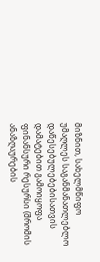მიზნით, სახელმწიფო უმაღლეს საგანმანათლებლო დაწესებულებებისათვის დამატებით გამოიყოფა ფინანსური რესურსი (შრომის ანაზღაურების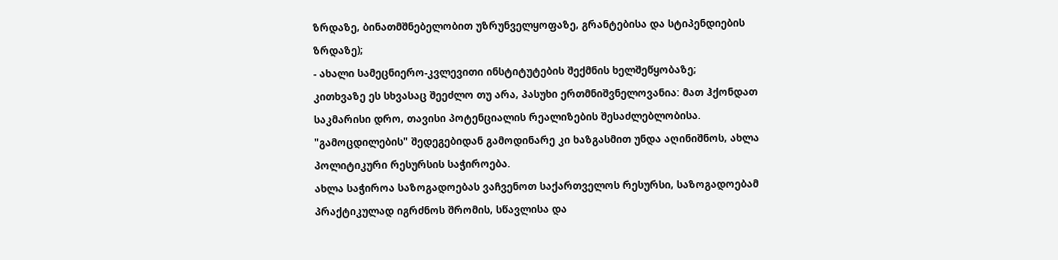ზრდაზე, ბინათმშნებელობით უზრუნველყოფაზე, გრანტებისა და სტიპენდიების ზრდაზე);
- ახალი სამეცნიერო-კვლევითი ინსტიტუტების შექმნის ხელშეწყობაზე;
კითხვაზე ეს სხვასაც შეეძლო თუ არა, პასუხი ერთმნიშვნელოვანია: მათ ჰქონდათ საკმარისი დრო, თავისი პოტენციალის რეალიზების შესაძლებლობისა. "გამოცდილების" შედეგებიდან გამოდინარე კი ხაზგასმით უნდა აღინიშნოს, ახლა პოლიტიკური რესურსის საჭიროება.
ახლა საჭიროა საზოგადოებას ვაჩვენოთ საქართველოს რესურსი, საზოგადოებამ პრაქტიკულად იგრძნოს შრომის, სწავლისა და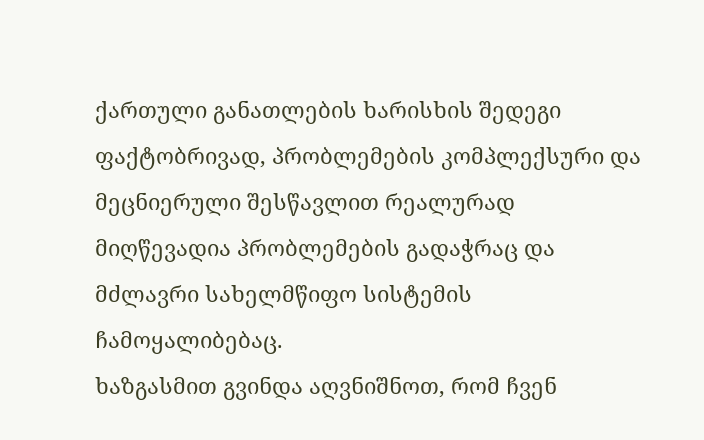ქართული განათლების ხარისხის შედეგი ფაქტობრივად, პრობლემების კომპლექსური და მეცნიერული შესწავლით რეალურად მიღწევადია პრობლემების გადაჭრაც და მძლავრი სახელმწიფო სისტემის ჩამოყალიბებაც.
ხაზგასმით გვინდა აღვნიშნოთ, რომ ჩვენ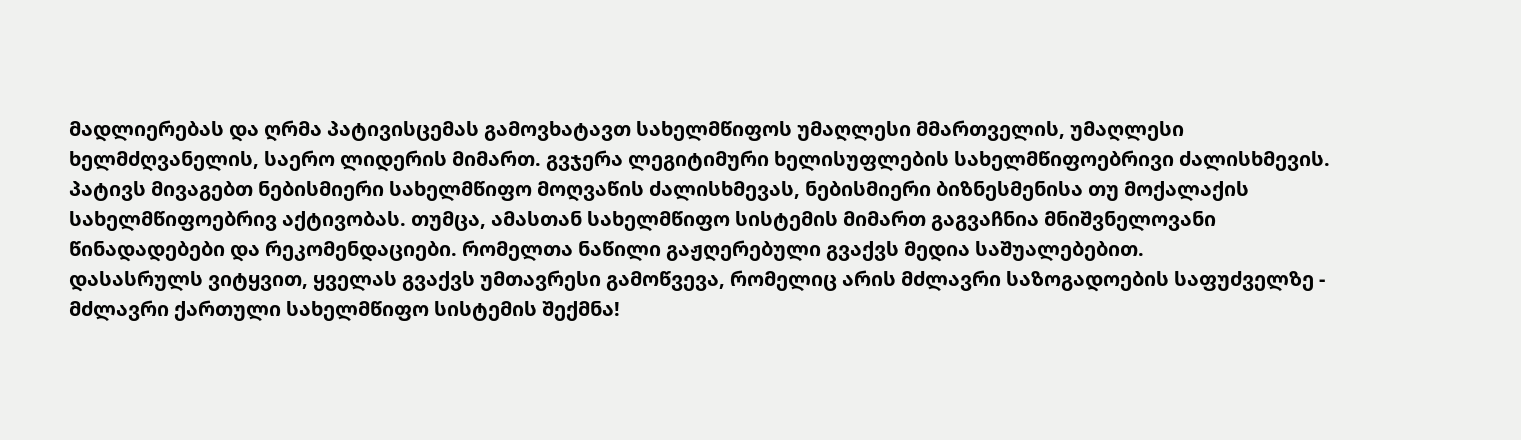მადლიერებას და ღრმა პატივისცემას გამოვხატავთ სახელმწიფოს უმაღლესი მმართველის, უმაღლესი ხელმძღვანელის, საერო ლიდერის მიმართ. გვჯერა ლეგიტიმური ხელისუფლების სახელმწიფოებრივი ძალისხმევის. პატივს მივაგებთ ნებისმიერი სახელმწიფო მოღვაწის ძალისხმევას, ნებისმიერი ბიზნესმენისა თუ მოქალაქის სახელმწიფოებრივ აქტივობას. თუმცა, ამასთან სახელმწიფო სისტემის მიმართ გაგვაჩნია მნიშვნელოვანი წინადადებები და რეკომენდაციები. რომელთა ნაწილი გაჟღერებული გვაქვს მედია საშუალებებით.
დასასრულს ვიტყვით, ყველას გვაქვს უმთავრესი გამოწვევა, რომელიც არის მძლავრი საზოგადოების საფუძველზე - მძლავრი ქართული სახელმწიფო სისტემის შექმნა!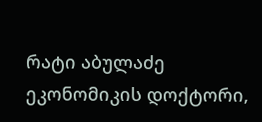რატი აბულაძე
ეკონომიკის დოქტორი,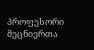პროფესორი
მეცნიერთა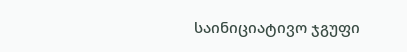საინიციატივო ჯგუფი